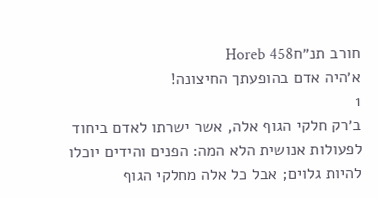חורב תנ״חHoreb 458
א׳היה אדם בהופעתך החיצונה!
1
ב׳רק חלקי הגוף אלה, אשר ישרתו לאדם ביחוד לפעולות אנושית הלא המה: הפנים והידים יוכלו להיות גלוים; אבל כל אלה מחלקי הגוף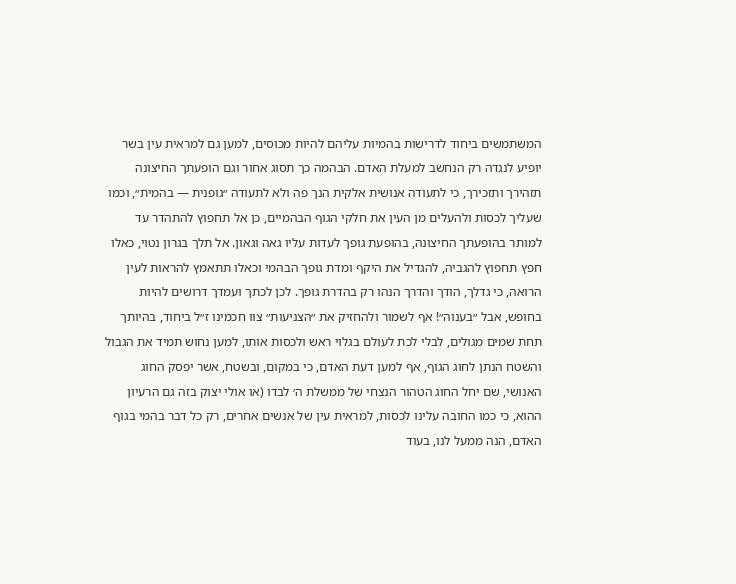המשתמשים ביחוד לדרישות בהמיות עליהם להיות מכוסים, למען גם למראית עין בשר יופיע לנגדה רק הנחשב למעלת האדם. הבהמה כך תסוג אחור וגם הופעתך החיצונה תזהירך ותזכירך, כי לתעודה אנושית אלקית הנך פה ולא לתעודה ״גופנית — בהמית״, וכמו שעליך לכסות ולהעלים מן העין את חלקי הגוף הבהמיים, כן אל תחפוץ להתהדר עד למותר בהופעתך החיצונה, בהופעת גופך לעדות עליו גאה וגאון. אל תלך בגרון נטוי, כאלו חפץ תחפוץ להגביה, להגדיל את היקף ומדת גופך הבהמי וכאלו תתאמץ להראות לעין הרואה, כי גדלך, הודך והדרך הנהו רק בהדרת גופך. לכן לכתך ועמדך דרושים להיות בחופש, אבל ״בענוה״! אף לשמור ולהחזיק את ״הצניעות״ צוו חכמינו ז״ל ביחוד, בהיותך תחת שמים מגולים, לבלי לכת לעולם בגלוי ראש ולכסות אותו, למען נחוש תמיד את הגבול והשטח הנתן לחוג הגוף, אף למען דעת האדם, כי במקום, ובשטח, אשר יפסק החוג האנושי, שם יחל החוג הטהור הנצחי של ממשלת ה׳ לבדו (או אולי יצוק בזה גם הרעיון ההוא, כי כמו החובה עלינו לכסות, למראית עין של אנשים אחרים, רק כל דבר בהמי בגוף האדם, הנה ממעל לנו, בעוד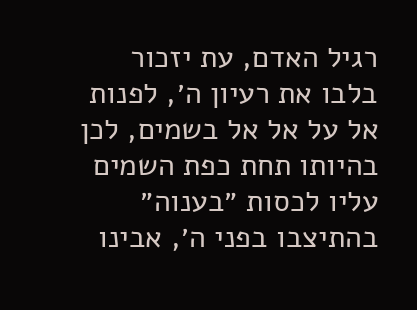רגיל האדם, עת יזכור בלבו את רעיון ה׳, לפנות אל על אל אל בשמים, לכן בהיותו תחת כפת השמים עליו לכסות ״בענוה״ בהתיצבו בפני ה׳, אבינו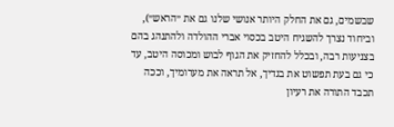שבשמים, גם את החלק היותר אנושי שלנו גם את ״הראש״), וביחוד נצרך להשגיח היטב בכסוי אברי ההולדה ולהתנהג בהם בצניעות רבה, ובכלל להחזיק את הגוף לבוש ומכוסה היטב, עד כי גם בעת תפשוט את בגדיך, אל תראה את מערומיך, וככה תכבד התורה את רעיון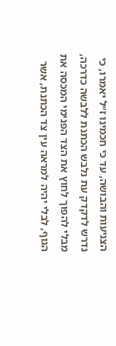הצניעות והבושה, עד כי חכמינו ז״ל יאמרו, כי נדרש לדקדק עת נלבש הכתנת ללבשה כדרכה, מבלי להפוך לחוץ את הצד הפנימי המכסה את הגוף, לבלי יהיה למראה עין צד הכתנת, אשר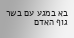בא במגע עם בשר גוף האדם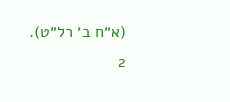(א״ח ב׳ רל״ט).
2